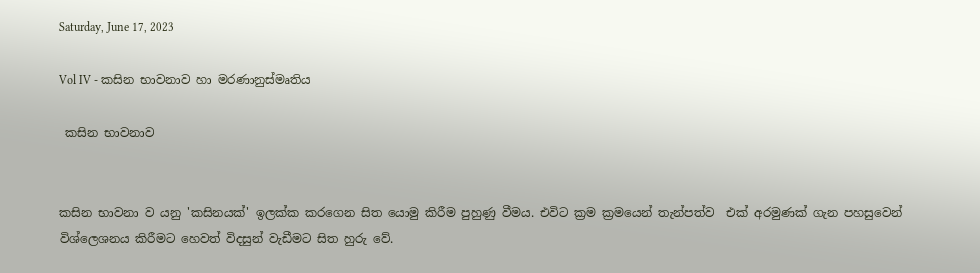Saturday, June 17, 2023

Vol IV - කසින භාවනාව හා මරණානුස්මෘතිය

 කසින භාවනාව


කසින භාවනා ව යනු 'කසිනයක්' ඉලක්ක කරගෙන සිත යොමු කිරීම පුහුණු වීමය. එවිට ක්‍රම ක්‍රමයෙන් තැන්පත්ව  එක් අරමුණක් ගැන පහසුවෙන්  විශ්ලෙශනය කිරීමට හෙවත් විදසුන් වැඩීමට සිත හුරු වේ.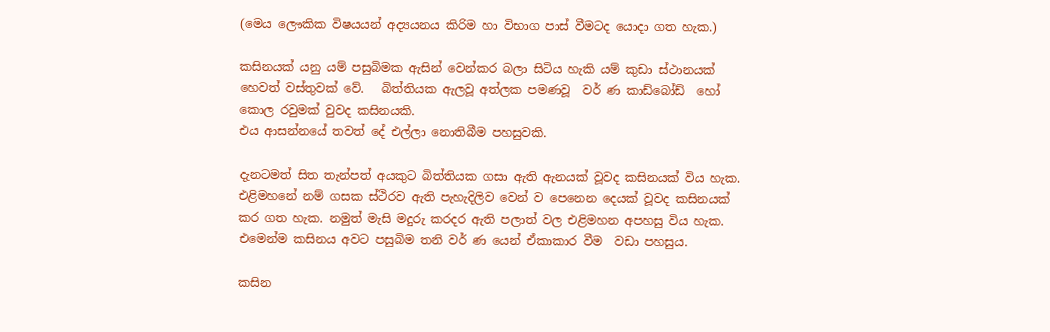(මෙය ලෞකික විෂයයන් අද්‍යයනය කිරිම හා විභාග පාස් වීමටද යොදා ගත හැක.)

කසිනයක් යනු යම් පසුබිමක ඇසින් වෙන්කර බලා සිටිය හැකි යම් කුඩා ස්ථානයක් හෙවත් වස්තුවක් වේ.   බිත්තියක ඇලවූ අත්ලක පමණවූ  වර් ණ කාඩ්බෝඩ්  හෝ කොල රවුමක් වුවද කසිනයකි.
එය ආසන්නයේ තවත් දේ එල්ලා නොතිබීම පහසුවකි.

දැනටමත් සිත තැන්පත් අයකුට බිත්තියක ගසා ඇති ඇනයක් වූවද කසිනයක් විය හැක.   එළිමහනේ නම් ගසක ස්ථිරව ඇති පැහැදිලිව වෙන් ව පෙනෙන දෙයක් වූවද කසිනයක් කර ගත හැක. නමුත් මැසි මදුරු කරදර ඇති පලාත් වල එළිමහන අපහසු විය හැක.  එමෙන්ම කසිනය අවට පසුබිම තනි වර් ණ යෙන් ඒකාකාර වීම  වඩා පහසුය.

කසින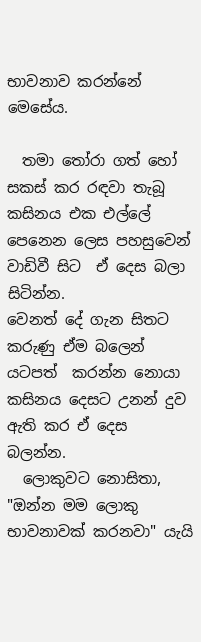භාවනාව කරන්නේ මෙසේය.

  තමා තෝරා ගත් හෝ සකස් කර රඳවා තැබූ   කසිනය එක එල්ලේ පෙනෙන ලෙස පහසුවෙන් වාඩිවී සිට  ඒ දෙස බලා සිටින්න.
වෙනත් දේ ගැන සිතට කරුණු ඒම බලෙන් යටපත්  කරන්න නොයා   කසිනය දෙසට උනන් දුව ඇති කර ඒ දෙස   බලන්න.
  ලොකුවට නොසිතා, "ඔන්න මම ලොකු භාවනාවක් කරනවා" යැයි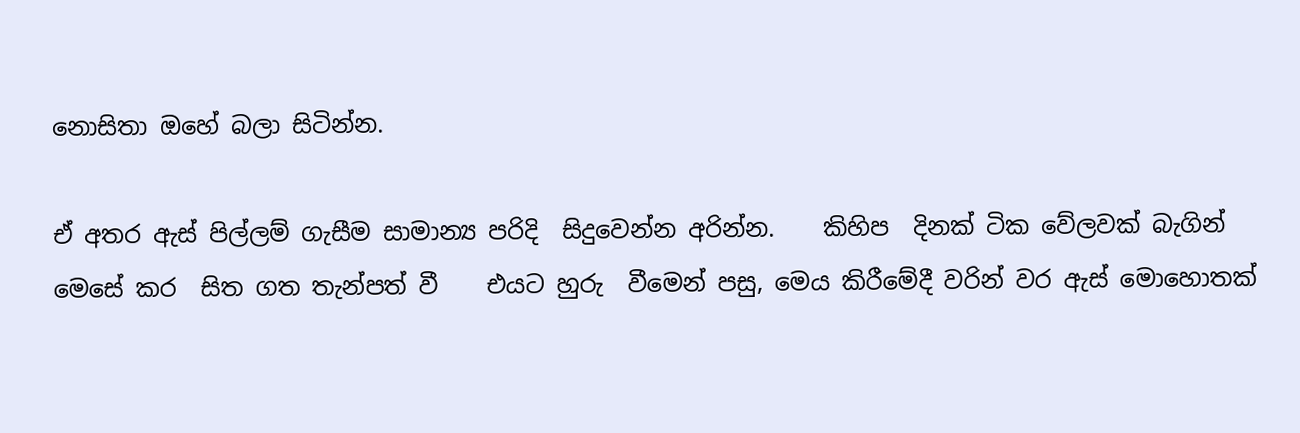නොසිතා ඔහේ බලා සිටින්න.

ඒ අතර ඇස් පිල්ලම් ගැසීම සාමාන්‍ය පරිදි  සිදුවෙන්න අරින්න.    කිහිප  දිනක් ටික වේලවක් බැගින්  මෙසේ කර  සිත ගත තැන්පත් වී    එයට හුරු  වීමෙන් පසු, මෙය කිරීමේදී වරින් වර ඇස් මොහොතක්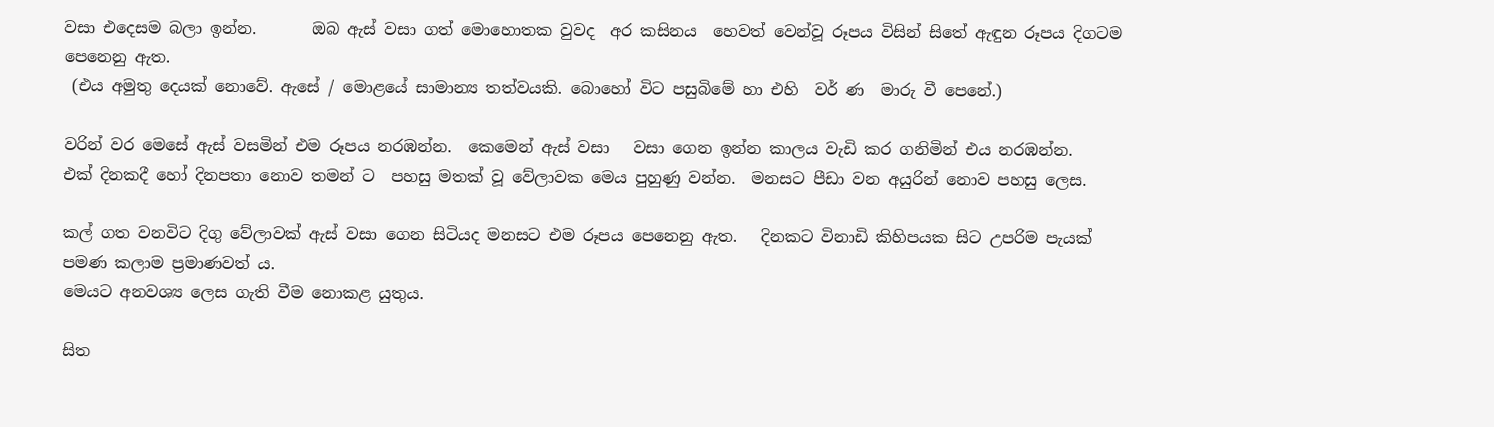වසා එදෙසම බලා ඉන්න.       ඔබ ඇස් වසා ගත් මොහොතක වුවද  අර කසිනය  හෙවත් වෙන්වූ රූපය විසින් සිතේ ඇඳුන රූපය දිගටම පෙනෙනු ඇත.
 (එය අමුතු දෙයක් නොවේ. ඇසේ / මොළයේ සාමාන්‍ය තත්වයකි. බොහෝ විට පසුබිමේ හා එහි  වර් ණ  මාරු වී පෙනේ.)

වරින් වර මෙසේ ඇස් වසමින් එම රූපය නරඹන්න.  කෙමෙන් ඇස් වසා   වසා ගෙන ඉන්න කාලය වැඩි කර ගනිමින් එය නරඹන්න.
එක් දිනකදී හෝ දිනපතා නොව තමන් ට  පහසු මතක් වූ වේලාවක මෙය පුහුණු වන්න.  මනසට පීඩා වන අයුරින් නොව පහසු ලෙස.

කල් ගත වනවිට දිගු වේලාවක් ඇස් වසා ගෙන සිටියද මනසට එම රූපය පෙනෙනු ඇත.   දිනකට විනාඩි කිහිපයක සිට උපරිම පැයක් පමණ කලාම ප්‍රමාණවත්‍ ය.
මෙයට අනවශ්‍ය ලෙස ගැති වීම නොකළ යුතුය.

සිත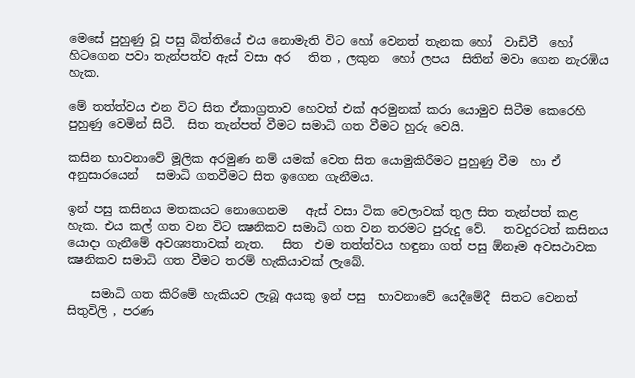මෙසේ පුහුණු වූ පසු බිත්තියේ එය නොමැති විට හෝ වෙනත් තැනක හෝ  වාඩිවී  හෝ හිටගෙන පවා තැන්පත්ව ඇස් වසා අර   තිත , ලකුන  හෝ ලපය  සිතින් මවා ගෙන නැරඹිය හැක.

මේ තත්ත්වය එන විට සිත ඒකාග්‍රතාව හෙවත් එක් අරමුනක් කරා යොමුව සිටීම කෙරෙහි පුහුණු වෙමින් සිටී.  සිත තැන්පත් වීමට සමාධි ගත වීමට හුරු වෙයි.

කසින භාවනාවේ මූලික අරමුණ නම් යමක් වෙත සිත යොමුකිරීමට පුහුණු වීම  හා ඒ අනුසාරයෙන්   සමාධි ගතවීමට සිත ඉගෙන ගැනීමය.

ඉන් පසු කසිනය මතකයට නොගෙනම   ඇස් වසා ටික වෙලාවක් තුල සිත තැන්පත් කළ හැක. එය කල් ගත වන විට ක්‍ෂනිකව සමාධි ගත වන තරමට පුරුදු වේ.   තවදුරටත් කසිනය යොදා ගැනීමේ අවශ්‍යතාවක් නැත.   සිත  එම තත්ත්වය හඳුනා ගත් පසු ඕනෑම අවසථාවක ක්‍ෂනිකව සමාධි ගත වීමට තරම් හැකියාවක් ලැබේ.

    සමාධි ගත කිරිමේ හැකියව ලැබූ අයකු ඉන් පසු  භාවනාවේ යෙදීමේදී  සිතට වෙනත් සිතුවිලි , පරණ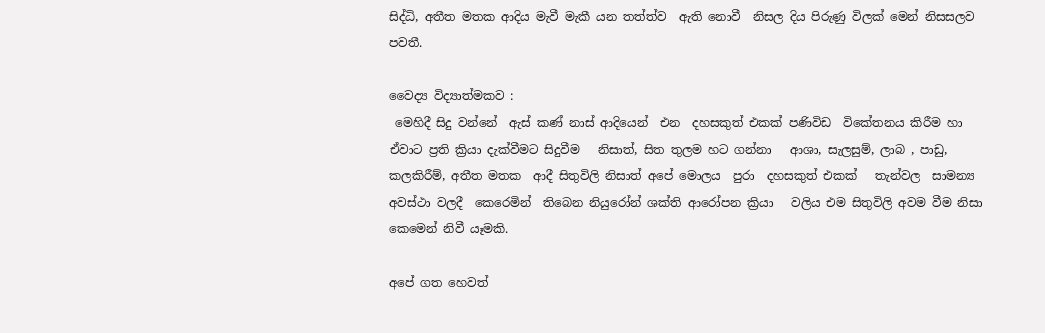සිද්ධි, අතීත මතක ආදිය මැවී මැකී යන තත්ත්ව  ඇති නොවී  නිසල දිය පිරුණු විලක් මෙන් නිසසලව  පවතී.

වෛද්‍ය විද්‍යාත්මකව :
 මෙහිදී සිදු වන්නේ  ඇස් කණ් නාස් ආදියෙන්  එන  දහසකුත් එකක් පණිවිඩ  විකේතනය කිරීම හා ඒවාට ප්‍රති ක්‍රියා දැක්වීමට සිදුවීම   නිසාත්, සිත තුලම හට ගන්නා   ආශා, සැලසුම්, ලාබ , පාඩු, කලකිරීම්, අතීත මතක  ආදී සිතුවිලි නිසාත් අපේ මොලය  පුරා  දහසකුත් එකක්   තැන්වල  සාමන්‍ය අවස්ථා වලදී  කෙරෙමින්  තිබෙන නියුරෝන් ශක්ති ආරෝපන ක්‍රියා   වලිය එම සිතුවිලි අවම වීම නිසා  කෙමෙන් නිවී යෑමකි.

අපේ ගත හෙවත්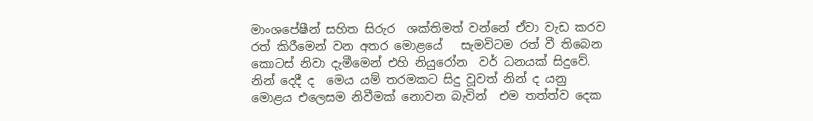මාංශපේෂීන් සහිත සිරුර  ශක්තිමත් වන්නේ ඒවා වැඩ කරව රත් කිරීමෙන් වන අතර මොළයේ   සැමවිටම රත් වී තිබෙන කොටස් නිවා දැමීමෙන් එහි නියුරෝන  වර් ධනයක් සිදුවේ.    නින් දෙදී ද  මෙය යම් තරමකට සිදු වූවත් නින් ද යනු මොළය එලෙසම නිවීමක් නොවන බැවින්  එම තත්ත්ව දෙක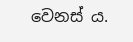වෙනස් ය.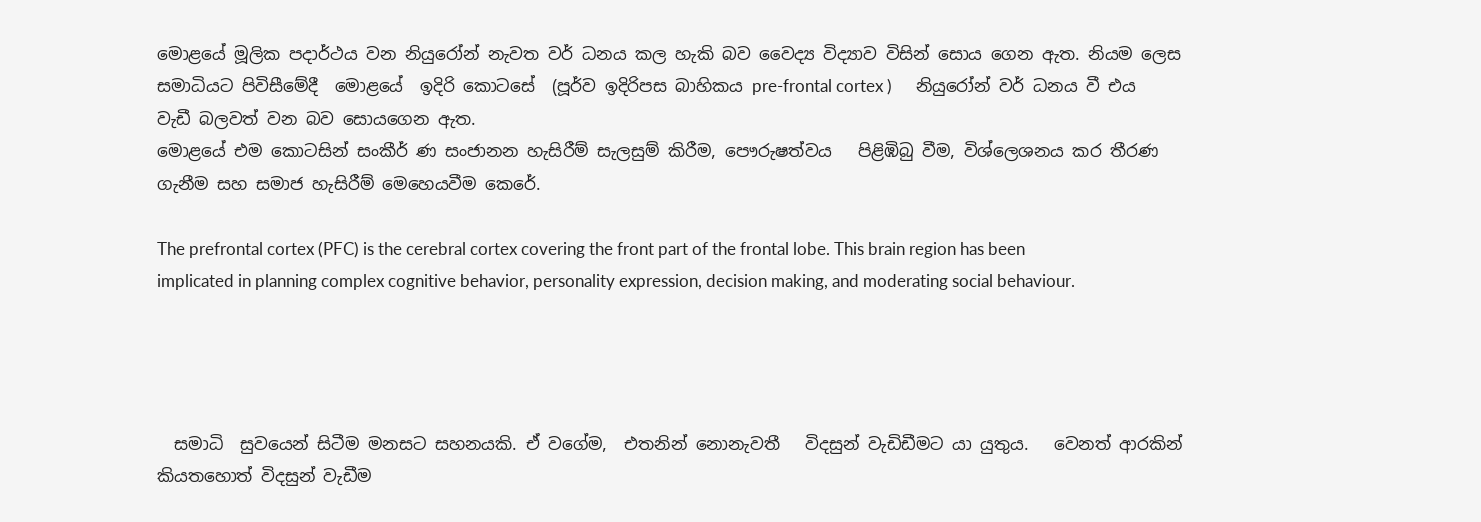මොළයේ මූලික පදාර්ථය වන නියුරෝන් නැවත වර් ධනය කල හැකි බව වෛද්‍ය විද්‍යාව විසින් සොය ගෙන ඇත. නියම ලෙස සමාධියට පිවිසීමේදී  මොළයේ  ඉදිරි කොටසේ ‍‍‍ (පූර්ව ඉදිරිපස බාහිකය pre-frontal cortex )      නියුරෝන් වර් ධනය වී එය වැඩී බලවත් වන බව සොයගෙන ඇත.
මොළයේ එම කොටසින් සංකීර් ණ සංජානන හැසිරීම් සැලසුම් කිරීම, පෞරුෂත්වය   පිළිඹිබු වීම, විශ්ලෙශනය කර තීරණ ගැනීම සහ සමාජ හැසිරීම් මෙහෙයවීම කෙරේ.

The prefrontal cortex (PFC) is the cerebral cortex covering the front part of the frontal lobe. This brain region has been implicated in planning complex cognitive behavior, personality expression, decision making, and moderating social behaviour.




  සමාධි  සුවයෙන් සිටීම මනසට සහනයකි. ඒ වගේම,  එතනින් නොනැවතී   විදසුන් වැඩිඩීමට යා යුතුය.   වෙනත් ආරකින් කියතහොත් විදසුන් වැඩීම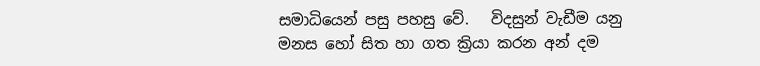සමාධියෙන් පසු පහසු වේ.   විදසුන් වැඩීම යනු මනස හෝ සිත හා ගත ක්‍රියා කරන අන් දම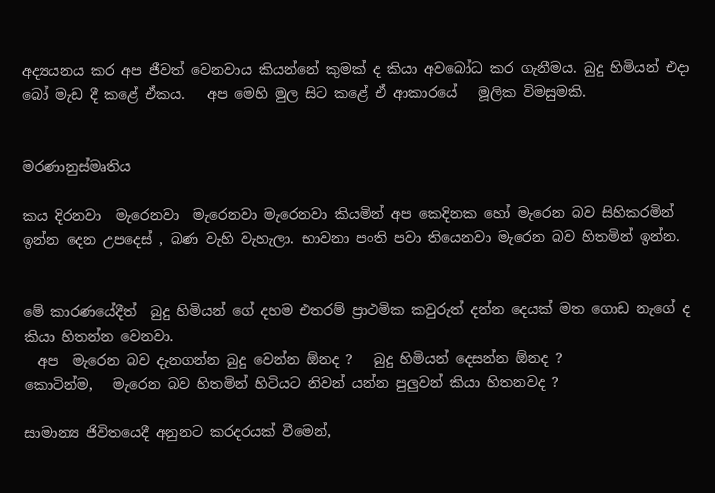අද්‍යයනය කර අප ජීවත් වෙනවාය කියන්නේ කුමක් ද කියා අවබෝධ කර ගැනීමය. බුදු හිමියන් එදා බෝ මැඩ දී කළේ ඒකය.   අප මෙහි මුල සිට කළේ ඒ ආකාරයේ   මූලික විමසුමකි.


මරණානුස්මෘතිය

කය දිරනවා  මැරෙනවා  මැරෙනවා මැරෙනවා කියමින් අප කෙදිනක හෝ මැරෙන බව සිහිකරමින් ඉන්න දෙන උපදෙස් , බණ වැහි වැහැලා. භාවනා පංති පවා තියෙනවා මැරෙන බව හිතමින් ඉන්න.


මේ කාරණයේදීත්  බුදු හිමියන් ගේ දහම එතරම් ප්‍රාථමික කවුරුත් දන්න දෙයක් මත ගොඩ නැගේ ද කියා හිතන්න වෙනවා.
  අප  මැරෙන බව දැනගන්න බුදු වෙන්න ඕනද ?   බුදු හිමියන් දෙසන්න ඕනද ?
කොටින්ම,   මැරෙන බව හිතමින් හිටියට නිවන් යන්න පුලුවන් කියා හිතනවද ?

සාමාන්‍ය ජිවිතයෙදී අනුනට කරදරයක් වීමෙන්,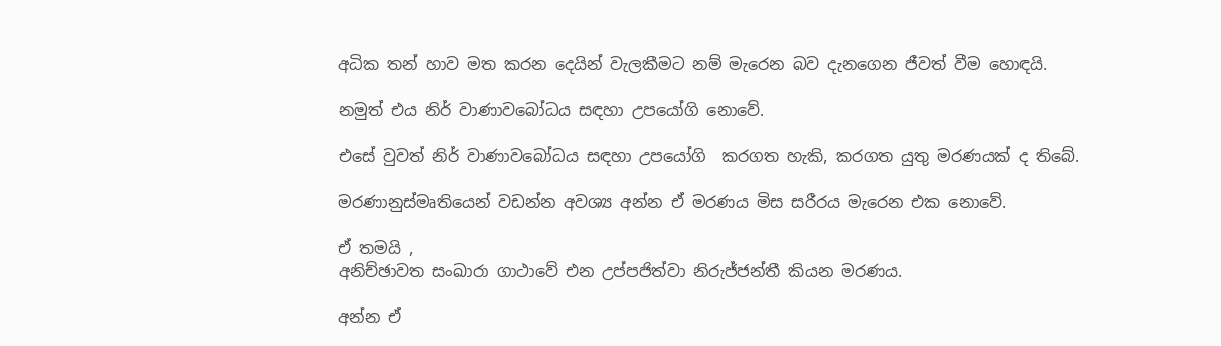අධික තන් හාව මත කරන දෙයින් වැලකීමට නම් මැරෙන බව දැනගෙන ජීවත් වීම හොඳයි.

නමුත් එය නිර් වාණාවබෝධය සඳහා උපයෝගි නොවේ.

එසේ වුවත් නිර් වාණාවබෝධය සඳහා උපයෝගි  කරගත හැකි, කරගත යුතු මරණයක් ද තිබේ.

මරණානුස්මෘතියෙන් වඩන්න අවශ්‍ය අන්න ඒ මරණය මිස සරීරය මැරෙන එක නොවේ.

ඒ තමයි ,
අනිච්ඡාවත සංඛාරා ගාථාවේ එන උප්පජිත්වා නිරුජ්ජන්තී කියන මරණය.

අන්න ඒ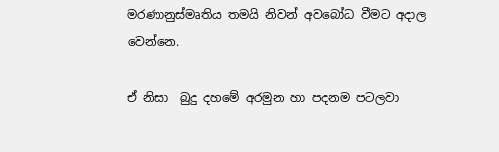මරණානුස්මෘතිය තමයි නිවන් අවබෝධ වීමට අදාල වෙන්නෙ.

ඒ නිසා  බුදු දහමේ අරමුන හා පදනම පටලවා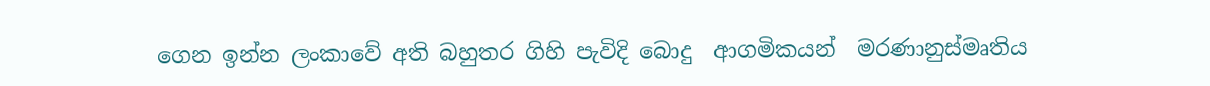ගෙන ඉන්න ලංකාවේ අති බහුතර ගිහි පැවිදි බොදු  ආගමිකයන්  මරණානුස්මෘතිය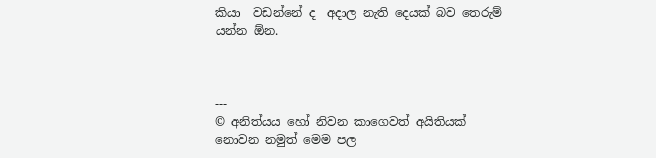කියා  වඩන්නේ ද  අදාල නැති දෙයක් බව තෙරුම් යන්න ඕන.



---
© අනිත්යය හෝ නිවන කාගෙවත් අයිතියක් නොවන නමුත් මෙම පල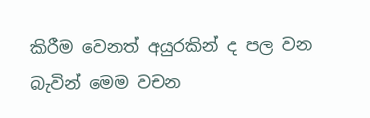කිරීම වෙනත් අයුරකින් ද පල වන බැවින් මෙම වචන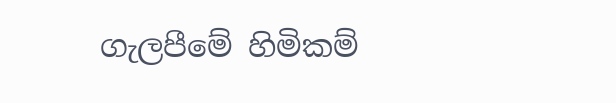ගැලපීමේ හිමිකම්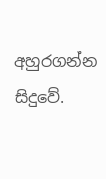අහුරගන්න සිදුවේ.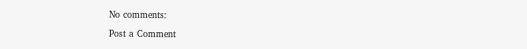No comments:

Post a Comment